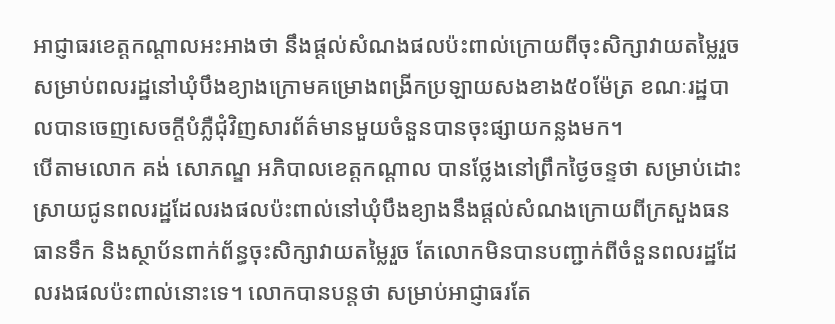អាជ្ញាធរខេត្ដកណ្ដាលអះអាងថា នឹងផ្ដល់សំណងផលប៉ះពាល់ក្រោយពីចុះសិក្សាវាយតម្លៃរួចសម្រាប់ពលរដ្ឋនៅឃុំបឹងខ្យាងក្រោមគម្រោងពង្រីកប្រឡាយសងខាង៥០ម៉ែត្រ ខណៈរដ្ឋបាលបានចេញសេចក្ដីបំភ្លឺជុំវិញសារព័ត៌មានមួយចំនួនបានចុះផ្សាយកន្លងមក។
បើតាមលោក គង់ សោភណ្ឌ អភិបាលខេត្ដកណ្ដាល បានថ្លែងនៅព្រឹកថ្ងៃចន្ទថា សម្រាប់ដោះស្រាយជូនពលរដ្ឋដែលរងផលប៉ះពាល់នៅឃុំបឹងខ្យាងនឹងផ្ដល់សំណងក្រោយពីក្រសួងធនធានទឹក និងស្ថាប័នពាក់ព័ន្ធចុះសិក្សាវាយតម្លៃរួច តែលោកមិនបានបញ្ជាក់ពីចំនួនពលរដ្ឋដែលរងផលប៉ះពាល់នោះទេ។ លោកបានបន្តថា សម្រាប់អាជ្ញាធរតែ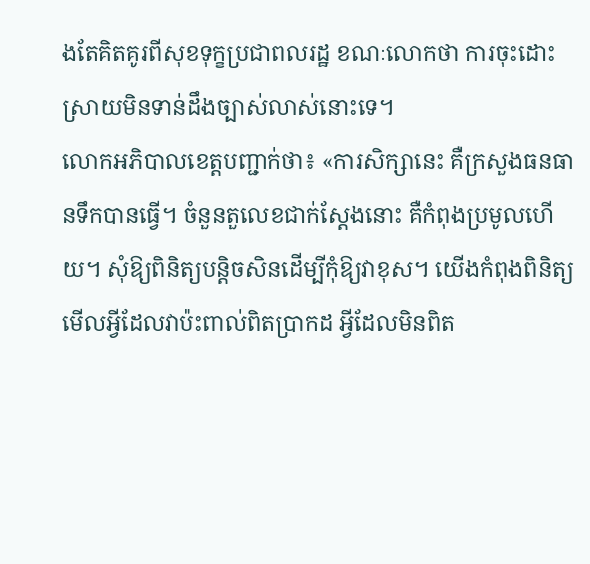ងតែគិតគូរពីសុខទុក្ខប្រជាពលរដ្ឋ ខណៈលោកថា ការចុះដោះស្រាយមិនទាន់ដឹងច្បាស់លាស់នោះទេ។
លោកអភិបាលខេត្ដបញ្ជាក់ថា៖ «ការសិក្សានេះ គឺក្រសួងធនធានទឹកបានធ្វើ។ ចំនួនតួលេខជាក់ស្ដែងនោះ គឺកំពុងប្រមូលហើយ។ សុំឱ្យពិនិត្យបន្ដិចសិនដើម្បីកុំឱ្យវាខុស។ យើងកំពុងពិនិត្យមើលអ្វីដែលវាប៉ះពាល់ពិតប្រាកដ អ្វីដែលមិនពិត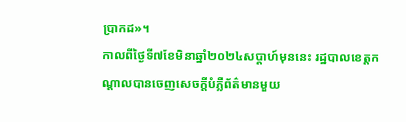ប្រាកដ»។
កាលពីថ្ងៃទី៧ខែមិនាឆ្នាំ២០២៤សប្ដាហ៍មុននេះ រដ្ឋបាលខេត្ដកណ្ដាលបានចេញសេចក្ដីបំភ្លឺព័ត៌មានមួយ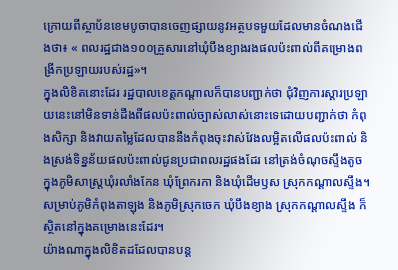ក្រោយពីស្ថាប័នខេមបូចាបានចេញផ្សាយនូវអត្ថបទមួយដែលមានចំណងជើងថា៖ « ពលរដ្ឋជាង១០០គ្រួសារនៅឃុំបឹងខ្យាងរងផលប៉ះពាល់ពីគម្រោងពង្រីកប្រឡាយរបស់រដ្ឋ»។
ក្នុងលិខិតនោះដែរ រដ្ឋបាលខេត្ដកណ្ដាលក៏បានបញ្ជាក់ថា ជុំវិញការស្ដារប្រឡាយនេះនៅមិនទាន់ដឹងពីផលប៉ះពាល់ច្បាស់លាស់នោះទេដោយបញ្ជាក់ថា កំពុងសិក្សា និងវាយតម្លៃដែលបាននឹងកំពុងចុះវាស់វែងលម្អិតលើផលប៉ះពាល់ និងស្រង់ទិន្នន័យផលប៉ះពាល់ជូនប្រជាពលរដ្ឋផងដែរ នៅត្រង់ចំណុចស្ទឹងតូចក្នុងភូមិសាស្រ្ដឃុំរលាំងកែន ឃុំព្រែករកា និងឃុំដើមឫស ស្រុកកណ្ដាលស្ទឹង។ សម្រាប់ភូមិកំពុងតាឡុង និងភូមិស្រុកចេក ឃុំបឹងខ្យាង ស្រុកកណ្ដាលស្ទឹង ក៏ស្ថិតនៅក្នុងគម្រោងនេះដែរ។
យ៉ាងណាក្នុងលិខិតដដែលបានបន្ដ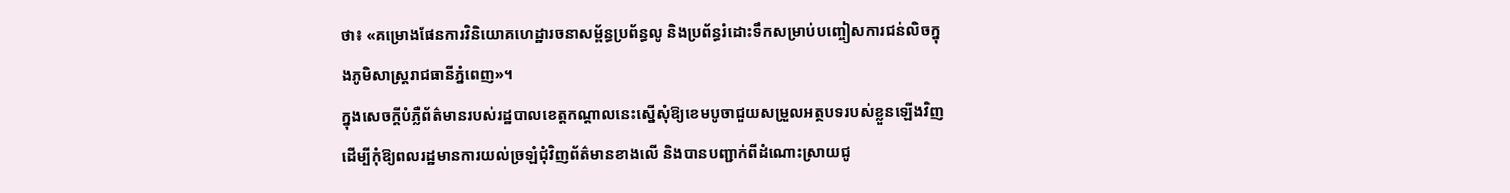ថា៖ «គម្រោងផែនការវិនិយោគហេដ្ឋារចនាសម្ព័ន្ធប្រព័ន្ធលូ និងប្រព័ន្ធរំដោះទឹកសម្រាប់បញ្ចៀសការជន់លិចក្នុងភូមិសាស្រ្ដរាជធានីភ្នំពេញ»។
ក្នុងសេចក្ដីបំភ្លឺព័ត៌មានរបស់រដ្ឋបាលខេត្ដកណ្ដាលនេះស្នើសុំឱ្យខេមបូចាជួយសម្រួលអត្ថបទរបស់ខ្លួនឡើងវិញ ដើម្បីកុំឱ្យពលរដ្ឋមានការយល់ច្រឡំជុំវិញព័ត៌មានខាងលើ និងបានបញ្ជាក់ពីដំណោះស្រាយជូ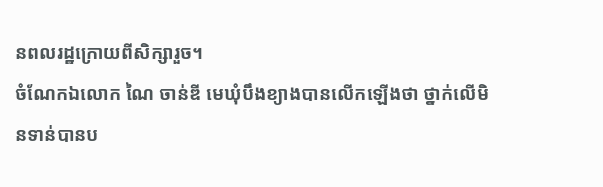នពលរដ្ឋក្រោយពីសិក្សារួច។
ចំណែកឯលោក ណៃ ចាន់ឌី មេឃុំបឹងខ្យាងបានលើកឡើងថា ថ្នាក់លើមិនទាន់បានប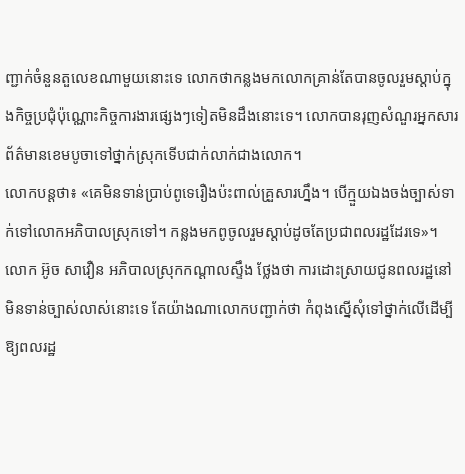ញ្ជាក់ចំនួនតួលេខណាមួយនោះទេ លោកថាកន្លងមកលោកគ្រាន់តែបានចូលរួមស្ដាប់ក្នុងកិច្ចប្រជុំប៉ុណ្ណោះកិច្ចការងារផ្សេងៗទៀតមិនដឹងនោះទេ។ លោកបានរុញសំណួរអ្នកសារព័ត៌មានខេមបូចាទៅថ្នាក់ស្រុកទើបជាក់លាក់ជាងលោក។
លោកបន្ដថា៖ «គេមិនទាន់ប្រាប់ពូទេរឿងប៉ះពាល់គ្រួសារហ្នឹង។ បើក្មួយឯងចង់ច្បាស់ទាក់ទៅលោកអភិបាលស្រុកទៅ។ កន្លងមកពូចូលរួមស្ដាប់ដូចតែប្រជាពលរដ្ឋដែរទេ»។
លោក អ៊ូច សាវឿន អភិបាលស្រុកកណ្ដាលស្ទឹង ថ្លែងថា ការដោះស្រាយជូនពលរដ្ឋនៅមិនទាន់ច្បាស់លាស់នោះទេ តែយ៉ាងណាលោកបញ្ជាក់ថា កំពុងស្នើសុំទៅថ្នាក់លើដើម្បីឱ្យពលរដ្ឋ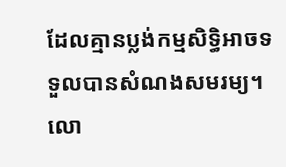ដែលគ្មានប្លង់កម្មសិទ្ធិអាចទទួលបានសំណងសមរម្យ។
លោ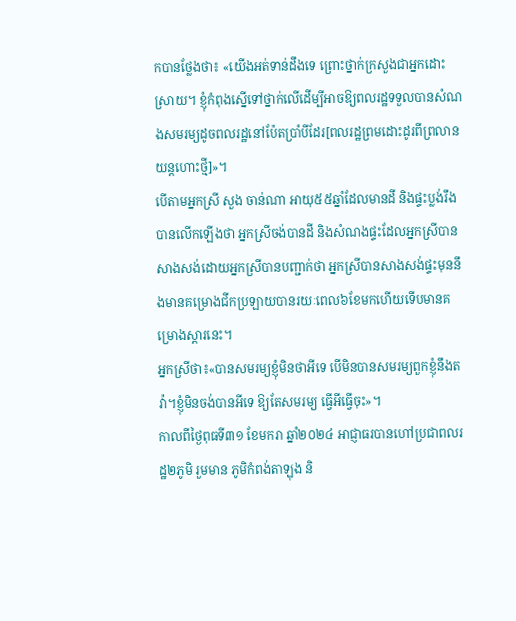កបានថ្លែងថា៖ «យើងអត់ទាន់ដឹងទេ ព្រោះថ្នាក់ក្រសួងជាអ្នកដោះស្រាយ។ ខ្ញុំកំពុងស្នើទៅថ្នាក់លើដើម្បីអាចឱ្យពលរដ្ឋទទួលបានសំណងសមរម្យដូចពលរដ្ឋនៅប៉ែតប្រាំបីដែរ[ពលរដ្ឋព្រមដោះដូរពីព្រលានយន្ដហោះថ្មី]»។
បើតាមអ្នកស្រី សួង ចាន់ណា អាយុ៥៥ឆ្នាំដែលមានដី និងផ្ទះប្លង់រឹង បានលើកឡើងថា អ្នកស្រីចង់បានដី និងសំណងផ្ទះដែលអ្នកស្រីបានសាងសង់ដោយអ្នកស្រីបានបញ្ជាក់ថា អ្នកស្រីបានសាងសង់ផ្ទះមុននឹងមានគម្រោងជីកប្រឡាយបានរយៈពេល៦ខែមកហើយទើបមានគម្រោងស្ដារនេះ។
អ្នកស្រីថា៖«បានសមរម្យខ្ញុំមិនថាអីទេ បើមិនបានសមរម្យពួកខ្ញុំនឹងតវ៉ា។ខ្ញុំមិនចង់បានអីទេ ឱ្យតែសមរម្យ ធ្វើអីធ្វើចុះ»។
កាលពីថ្ងៃពុធទី៣១ ខែមករា ឆ្នាំ២០២៤ អាជ្ញាធរបានហៅប្រជាពលរដ្ឋ២ភូមិ រួមមាន ភូមិកំពង់តាឡុង និ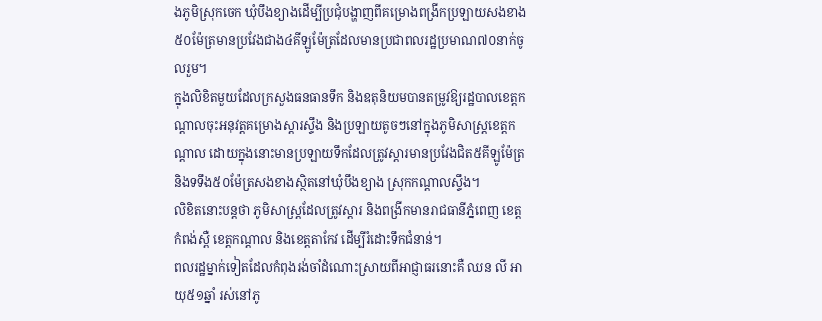ងភូមិស្រុកចេក ឃុំបឹងខ្យាងដើម្បីប្រជុំបង្ហាញពីគម្រោងពង្រីកប្រឡាយសងខាង៥០ម៉ែត្រមានប្រវែងជាង៤គីឡូម៉ែត្រដែលមានប្រជាពលរដ្ឋប្រមាណ៧០នាក់ចូលរួម។
ក្នុងលិខិតមួយដែលក្រសួងធនធានទឹក និងឧតុនិយមបានតម្រូវឱ្យរដ្ឋបាលខេត្ដកណ្ដាលចុះអនុវត្ដគម្រោងស្ដារស្ទឹង និងប្រឡាយតូចៗនៅក្នុងភូមិសាស្ដ្រខេត្ដកណ្ដាល ដោយក្នុងនោះមានប្រឡាយទឹកដែលត្រូវស្ដារមានប្រវែងជិត៥គីឡូម៉ែត្រ និងទទឹង៥០ម៉ែត្រសងខាងស្ថិតនៅឃុំបឹងខ្យាង ស្រុកកណ្ដាលស្ទឹង។
លិខិតនោះបន្ដថា ភូមិសាស្រ្ដដែលត្រូវស្ដារ និងពង្រីកមានរាជធានីភ្នំពេញ ខេត្ដកំពង់ស្ពឺ ខេត្ដកណ្ដាល និងខេត្ដតាកែវ ដើម្បីរំដោះទឹកជំនាន់។
ពលរដ្ឋម្នាក់ទៀតដែលកំពុងរង់ចាំដំណោះស្រាយពីអាជ្ញាធរនោះគឺ ឈន លី អាយុ៥១ឆ្នាំ រស់នៅភូ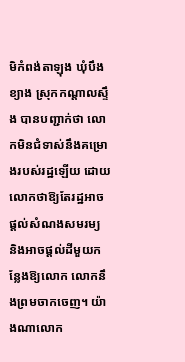មិកំពង់តាឡុង ឃុំបឹងខ្យាង ស្រុកកណ្ដាលស្ទឹង បានបញ្ជាក់ថា លោកមិនជំទាស់នឹងគម្រោងរបស់រដ្ឋឡើយ ដោយលោកថាឱ្យតែរដ្ឋអាចផ្ដល់សំណងសមរម្យ និងអាចផ្ដល់ដីមួយកន្លែងឱ្យលោក លោកនឹងព្រមចាកចេញ។ យ៉ាងណាលោក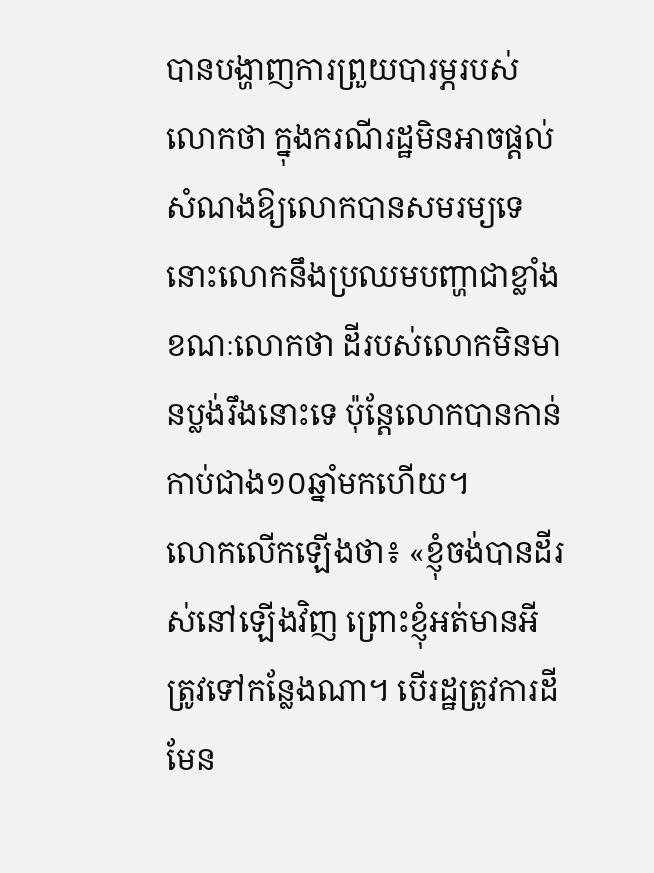បានបង្ហាញការព្រួយបារម្ភរបស់លោកថា ក្នុងករណីរដ្ឋមិនអាចផ្ដល់សំណងឱ្យលោកបានសមរម្យទេ នោះលោកនឹងប្រឈមបញ្ហាជាខ្លាំង ខណៈលោកថា ដីរបស់លោកមិនមានប្លង់រឹងនោះទេ ប៉ុន្ដែលោកបានកាន់កាប់ជាង១០ឆ្នាំមកហើយ។
លោកលើកឡើងថា៖ «ខ្ញុំចង់បានដីរស់នៅឡើងវិញ ព្រោះខ្ញុំអត់មានអីត្រូវទៅកន្លែងណា។ បើរដ្ឋត្រូវការដីមែន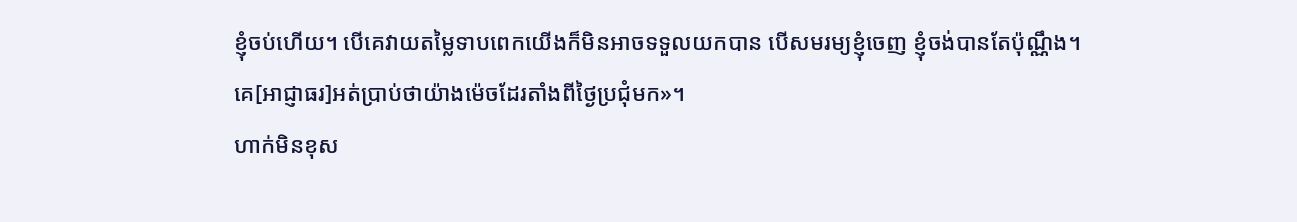ខ្ញុំចប់ហើយ។ បើគេវាយតម្លៃទាបពេកយើងក៏មិនអាចទទួលយកបាន បើសមរម្យខ្ញុំចេញ ខ្ញុំចង់បានតែប៉ុណ្ណឹង។ គេ[អាជ្ញាធរ]អត់ប្រាប់ថាយ៉ាងម៉េចដែរតាំងពីថ្ងៃប្រជុំមក»។
ហាក់មិនខុស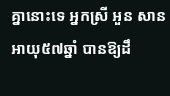គ្នានោះទេ អ្នកស្រី អួន សាន អាយុ៥៧ឆ្នាំ បានឱ្យដឹ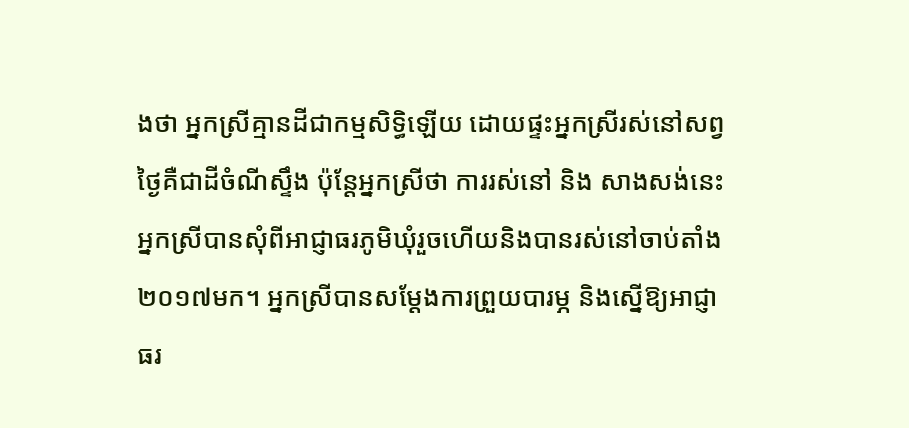ងថា អ្នកស្រីគ្មានដីជាកម្មសិទ្ធិឡើយ ដោយផ្ទះអ្នកស្រីរស់នៅសព្វថ្ងៃគឺជាដីចំណីស្ទឹង ប៉ុន្ដែអ្នកស្រីថា ការរស់នៅ និង សាងសង់នេះអ្នកស្រីបានសុំពីអាជ្ញាធរភូមិឃុំរួចហើយនិងបានរស់នៅចាប់តាំង២០១៧មក។ អ្នកស្រីបានសម្ដែងការព្រួយបារម្ភ និងស្នើឱ្យអាជ្ញាធរ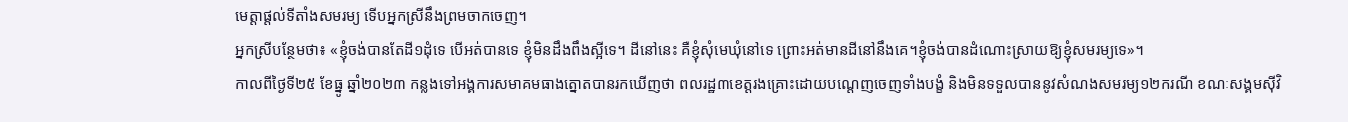មេត្ដាផ្ដល់ទីតាំងសមរម្យ ទើបអ្នកស្រីនឹងព្រមចាកចេញ។
អ្នកស្រីបន្ថែមថា៖ «ខ្ញុំចង់បានតែដី១ដុំទេ បើអត់បានទេ ខ្ញុំមិនដឹងពឹងស្អីទេ។ ដីនៅនេះ គឺខ្ញុំសុំមេឃុំនៅទេ ព្រោះអត់មានដីនៅនឹងគេ។ខ្ញុំចង់បានដំណោះស្រាយឱ្យខ្ញុំសមរម្យទេ»។
កាលពីថ្ងៃទី២៥ ខែធ្នូ ឆ្នាំ២០២៣ កន្លងទៅអង្គការសមាគមធាងត្នោតបានរកឃើញថា ពលរដ្ឋ៣ខេត្ដរងគ្រោះដោយបណ្ដេញចេញទាំងបង្ខំ និងមិនទទួលបាននូវសំណងសមរម្យ១២ករណី ខណៈសង្គមស៊ីវិ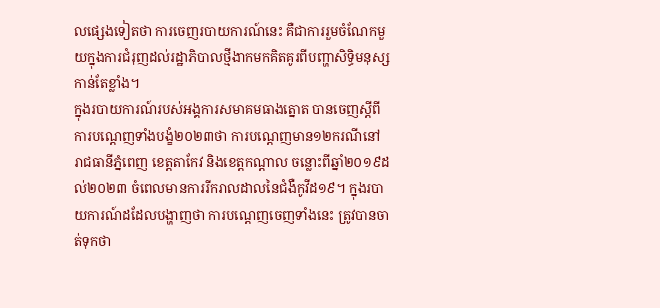លផ្សេងទៀតថា ការចេញរបាយការណ៍នេះ គឺជាការរួមចំណែកមួយក្នុងការជំរុញដល់រដ្ឋាភិបាលថ្មីងាកមកគិតគូរពីបញ្ហាសិទ្ធិមនុស្សកាន់តែខ្លាំង។
ក្នុងរបាយការណ៍របស់អង្គការសមាគមធាងត្នោត បានចេញស្ដីពីការបណ្ដេញទាំងបង្ខំ២០២៣ថា ការបណ្ដេញមាន១២ករណីនៅរាជធានីភ្នំពេញ ខេត្ដតាកែវ និងខេត្ដកណ្ដាល ចន្លោះពីឆ្នាំ២០១៩ដល់២០២៣ ចំពេលមានការរីករាលដាលនៃជំងឺកូវីដ១៩។ ក្នុងរបាយការណ៍ដដែលបង្ហាញថា ការបណ្ដេញចេញទាំងនេះ ត្រូវបានចាត់ទុកថា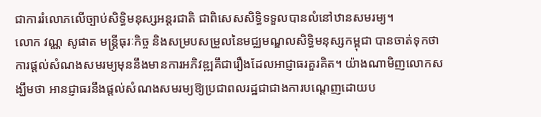ជាការរំលោភលើច្បាប់សិទ្ធិមនុស្សអន្ដរជាតិ ជាពិសេសសិទ្ធិទទួលបានលំនៅឋានសមរម្យ។
លោក វណ្ណ សូផាត មន្រ្ដីធុរៈកិច្ច និងសម្របសម្រួលនៃមជ្ឈមណ្ឌលសិទ្ធិមនុស្សកម្ពុជា បានចាត់ទុកថា ការផ្ដល់សំណងសមរម្យមុននឹងមានការអភិវឌ្ឍគឹជារឿងដែលអាជ្ញាធរគួរគិត។ យ៉ាងណាមិញលោកសង្ឃឹមថា អានជ្ញាធរនឹងផ្ដល់សំណងសមរម្យឱ្យប្រជាពលរដ្ឋជាជាងការបណ្ដេញដោយប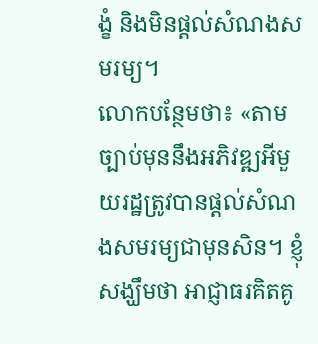ង្ខំ និងមិនផ្ដល់សំណងសមរម្យ។
លោកបន្ថែមថា៖ «តាមច្បាប់មុននឹងអភិវឌ្ឍអីមួយរដ្ឋត្រូវបានផ្ដល់សំណងសមរម្យជាមុនសិន។ ខ្ញុំសង្ឃឹមថា អាជ្ញាធរគិតគូ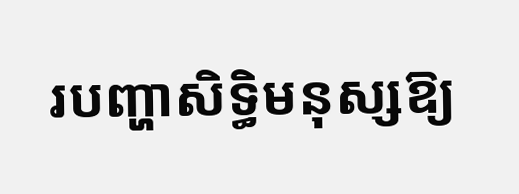របញ្ហាសិទ្ធិមនុស្សឱ្យ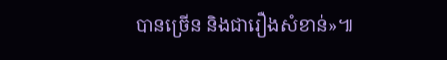បានច្រើន និងជារឿងសំខាន់»៕